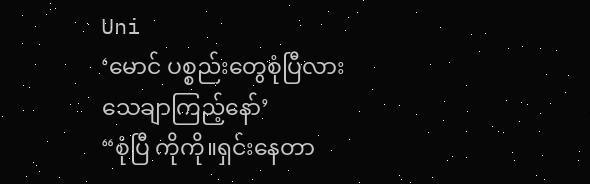Uni
‘မောင် ပစ္စည်းတွေစုံပြီလား သေချာကြည့်နော်’
“စုံပြီ ကိုကို။ရှင်းနေတာ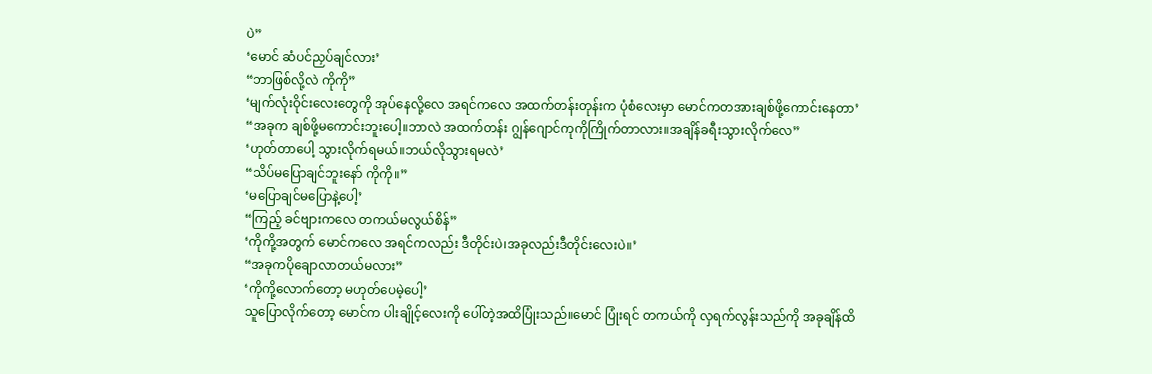ပဲ”
‘မောင် ဆံပင်ညှပ်ချင်လား’
“ဘာဖြစ်လို့လဲ ကိုကို”
‘မျက်လုံးဝိုင်းလေးတွေကို အုပ်နေလို့လေ အရင်ကလေ အထက်တန်းတုန်းက ပုံစံလေးမှာ မောင်ကတအားချစ်ဖို့ကောင်းနေတာ’
“အခုက ချစ်ဖို့မကောင်းဘူးပေါ့။ဘာလဲ အထက်တန်း ဂျွန်ဂျောင်ကုကိုကြိုက်တာလား။အချိန်ခရီးသွားလိုက်လေ”
‘ဟုတ်တာပေါ့ သွားလိုက်ရမယ်။ဘယ်လိုသွားရမလဲ’
“သိပ်မပြောချင်ဘူးနော် ကိုကို။”
‘မပြောချင်မပြောနဲ့ပေါ့’
“ကြည့် ခင်ဗျားကလေ တကယ်မလွယ်စိန်”
‘ကိုကို့အတွက် မောင်ကလေ အရင်ကလည်း ဒီတိုင်းပဲ၊အခုလည်းဒီတိုင်းလေးပဲ။’
“အခုကပိုချောလာတယ်မလား”
‘ကိုကို့လောက်တော့ မဟုတ်ပေမဲ့ပေါ့’
သူပြောလိုက်တော့ မောင်က ပါးချိုင့်လေးကို ပေါ်တဲ့အထိပြုံးသည်။မောင် ပြုံးရင် တကယ်ကို လှရက်လွန်းသည်ကို အခုချိန်ထိ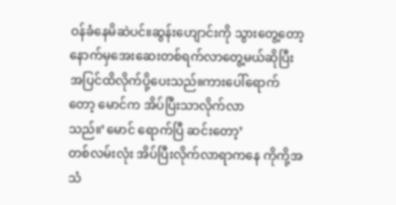ဝန်ခံနေမိဆဲပင်။ဆွန်းဟျောင်းကို သွားတွေ့တော့ နောက်မှအေးဆေးတစ်ရက်လာတွေ့မယ်ဆိုပြီး
အပြင်ထိလိုက်ပို့ပေးသည်။ကားပေါ်ရောက်တော့ မောင်က အိပ်ပြီးသာလိုက်လာသည်။‘မောင် ရောက်ပြီ ဆင်းတော့’
တစ်လမ်းလုံး အိပ်ပြီးလိုက်လာရာကနေ ကိုကို့အသံ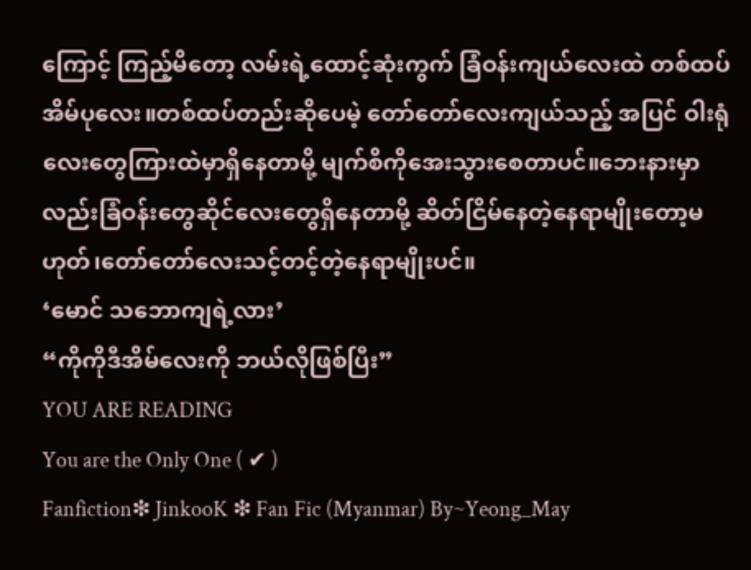ကြောင့် ကြည့်မိတော့ လမ်းရဲ့ထောင့်ဆုံးကွက် ခြံဝန်းကျယ်လေးထဲ တစ်ထပ်အိမ်ပုလေး။တစ်ထပ်တည်းဆိုပေမဲ့ တော်တော်လေးကျယ်သည့် အပြင် ဝါးရုံလေးတွေကြားထဲမှာရှိနေတာမို့ မျက်စိကိုအေးသွားစေတာပင်။ဘေးနားမှာလည်းခြံဝန်းတွေဆိုင်လေးတွေရှိနေတာမို့ ဆိတ်ငြိမ်နေတဲ့နေရာမျိုးတော့မဟုတ်၊တော်တော်လေးသင့်တင့်တဲ့နေရာမျိုးပင်။
‘မောင် သဘောကျရဲ့လား’
“ကိုကိုဒီအိမ်လေးကို ဘယ်လိုဖြစ်ပြီး”
YOU ARE READING
You are the Only One ( ✔ )
Fanfiction❇ JinkooK ❇ Fan Fic (Myanmar) By~Yeong_May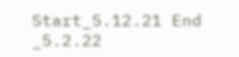Start_5.12.21 End _5.2.22